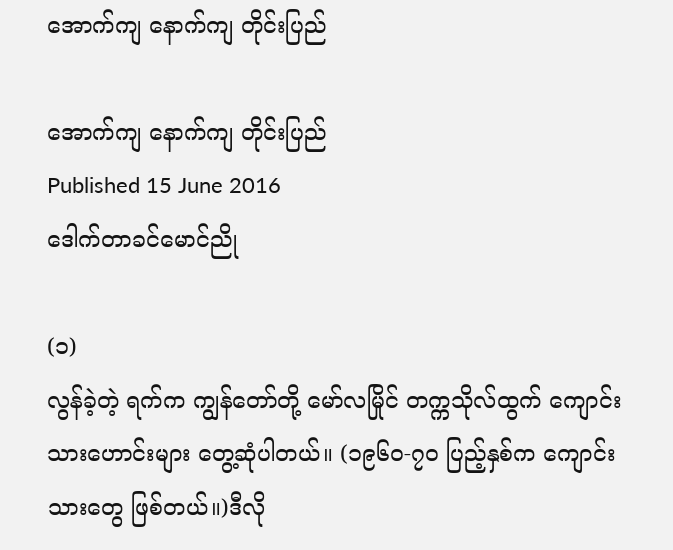အောက်ကျ နောက်ကျ တိုင်းပြည်

အောက်ကျ နောက်ကျ တိုင်းပြည်
Published 15 June 2016
ဒေါက်တာခင်မောင်ညို

(၁)
လွန်ခဲ့တဲ့ ရက်က ကျွန်တော်တို့ မော်လမြိုင် တက္ကသိုလ်ထွက် ကျောင်းသားဟောင်းများ တွေ့ဆုံပါတယ်။ (၁၉၆၀-၇၀ ပြည့်နှစ်က ကျောင်းသားတွေ ဖြစ်တယ်။)ဒီလို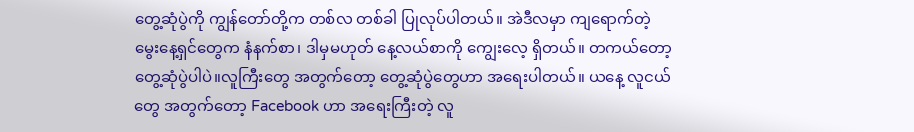တွေ့ဆုံပွဲကို ကျွန်တော်တို့က တစ်လ တစ်ခါ ပြုလုပ်ပါတယ်။ အဲဒီလမှာ ကျရောက်တဲ့ မွေးနေ့ရှင်တွေက နံနက်စာ၊ ဒါမှမဟုတ် နေ့လယ်စာကို ကျွေးလေ့ ရှိတယ်။ တကယ်တော့ တွေ့ဆုံပွဲပါပဲ။လူကြီးတွေ အတွက်တော့ တွေ့ဆုံပွဲတွေဟာ အရေးပါတယ်။ ယနေ့ လူငယ်တွေ အတွက်တော့ Facebook ဟာ အရေးကြီးတဲ့ လူ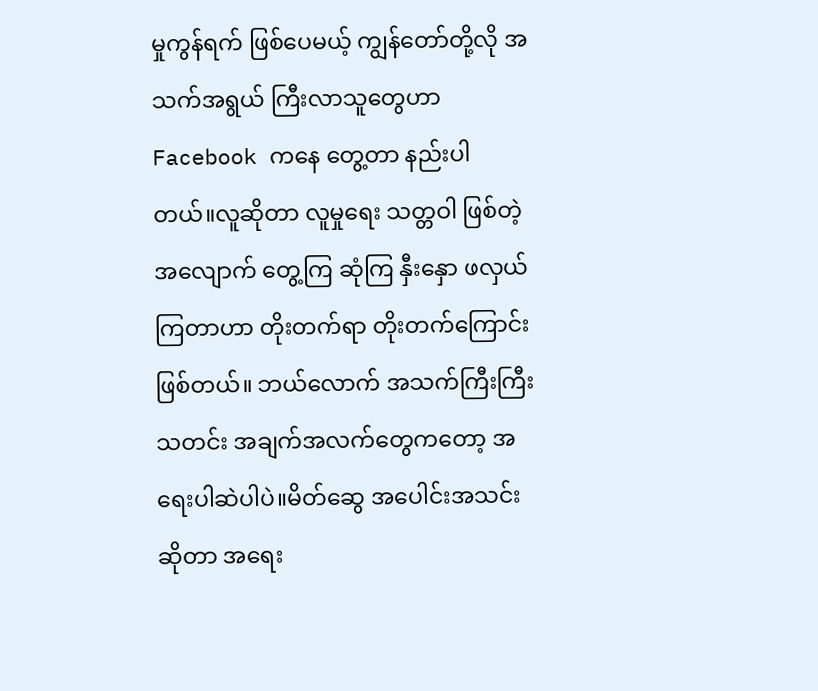မှုကွန်ရက် ဖြစ်ပေမယ့် ကျွန်တော်တို့လို အသက်အရွယ် ကြီးလာသူတွေဟာ Facebook ကနေ တွေ့တာ နည်းပါတယ်။လူဆိုတာ လူမှုရေး သတ္တဝါ ဖြစ်တဲ့အလျောက် တွေ့ကြ ဆုံကြ နှီးနှော ဖလှယ်ကြတာဟာ တိုးတက်ရာ တိုးတက်ကြောင်း ဖြစ်တယ်။ ဘယ်လောက် အသက်ကြီးကြီး သတင်း အချက်အလက်တွေကတော့ အရေးပါဆဲပါပဲ။မိတ်ဆွေ အပေါင်းအသင်း ဆိုတာ အရေး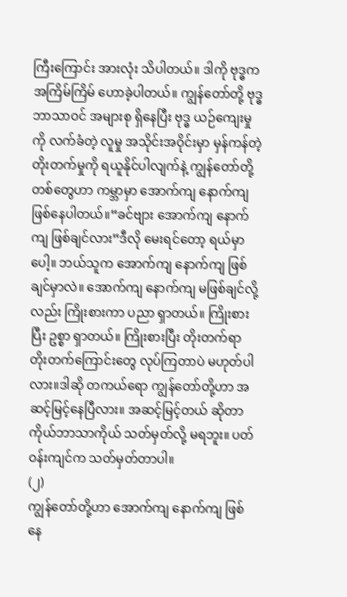ကြီးကြောင်း အားလုံး သိပါတယ်။ ဒါကို ဗုဒ္ဓက အကြိမ်ကြိမ် ဟောခဲ့ပါတယ်။ ကျွန်တော်တို့ ဗုဒ္ဓဘာသာဝင် အများစု ရှိနေပြီး ဗုဒ္ဓ ယဉ်ကျေးမှုကို လက်ခံတဲ့ လူမှု အသိုင်းအဝိုင်းမှာ မှန်ကန်တဲ့ တိုးတက်မှုကို ရယူနိုင်ပါလျက်နဲ့ ကျွန်တော်တို့ တစ်တွေဟာ ကမ္ဘာမှာ အောက်ကျ နောက်ကျ ဖြစ်နေပါတယ်။“ခင်ဗျား အောက်ကျ နောက်ကျ ဖြစ်ချင်လား”ဒီလို မေးရင်တော့ ရယ်မှာပေါ့။ ဘယ်သူက အောက်ကျ နောက်ကျ ဖြစ်ချင်မှာလဲ။ အောက်ကျ နောက်ကျ မဖြစ်ချင်လို့လည်း ကြိုးစားကာ ပညာ ရှာတယ်။ ကြိုးစားပြီး ဥစ္စာ ရှာတယ်။ ကြိုးစားပြီး တိုးတက်ရာ တိုးတက်ကြောင်းတွေ လုပ်ကြတာပဲ မဟုတ်ပါလား။ဒါဆို တကယ်ရော ကျွန်တော်တို့ဟာ အဆင့်မြင့်နေပြီလား။ အဆင့်မြင့်တယ် ဆိုတာ ကိုယ်ဘာသာကိုယ် သတ်မှတ်လို့ မရဘူး။ ပတ်ဝန်းကျင်က သတ်မှတ်တာပါ။
(၂)
ကျွန်တော်တို့ဟာ အောက်ကျ နောက်ကျ ဖြစ်နေ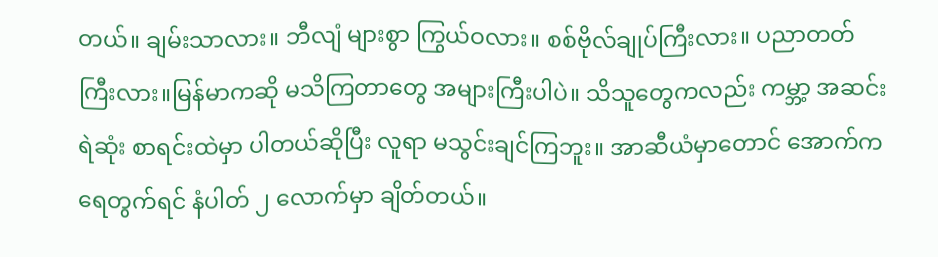တယ်။ ချမ်းသာလား။ ဘီလျံ များစွာ ကြွယ်ဝလား။ စစ်ဗိုလ်ချုပ်ကြီးလား။ ပညာတတ်ကြီးလား။မြန်မာကဆို မသိကြတာတွေ အများကြီးပါပဲ။ သိသူတွေကလည်း ကမ္ဘာ့ အဆင်းရဲဆုံး စာရင်းထဲမှာ ပါတယ်ဆိုပြီး လူရာ မသွင်းချင်ကြဘူး။ အာဆီယံမှာတောင် အောက်က ရေတွက်ရင် နံပါတ် ၂ လောက်မှာ ချိတ်တယ်။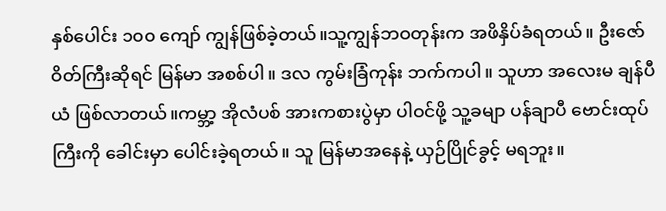နှစ်ပေါင်း ၁၀၀ ကျော် ကျွန်ဖြစ်ခဲ့တယ်။သူ့ကျွန်ဘဝတုန်းက အဖိနှိပ်ခံရတယ်။ ဦးဇော်ဝိတ်ကြီးဆိုရင် မြန်မာ အစစ်ပါ။ ဒလ ကွမ်းခြံကုန်း ဘက်ကပါ။ သူဟာ အလေးမ ချန်ပီယံ ဖြစ်လာတယ်။ကမ္ဘာ့ အိုလံပစ် အားကစားပွဲမှာ ပါဝင်ဖို့ သူ့ခမျာ ပန်ချာပီ ဗောင်းထုပ်ကြီးကို ခေါင်းမှာ ပေါင်းခဲ့ရတယ်။ သူ မြန်မာအနေနဲ့ ယှဉ်ပြိုင်ခွင့် မရဘူး။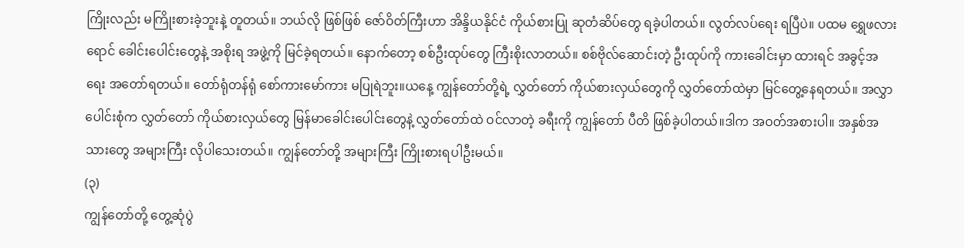ကြိုးလည်း မကြိုးစားခဲ့ဘူးနဲ့ တူတယ်။ ဘယ်လို ဖြစ်ဖြစ် ဇော်ဝိတ်ကြီးဟာ အိန္ဒိယနိုင်ငံ ကိုယ်စားပြု ဆုတံဆိပ်တွေ ရခဲ့ပါတယ်။ လွတ်လပ်ရေး ရပြီပဲ။ ပထမ ရွှေဖလားရောင် ခေါင်းပေါင်းတွေနဲ့ အစိုးရ အဖွဲ့ကို မြင်ခဲ့ရတယ်။ နောက်တော့ စစ်ဦးထုပ်တွေ ကြီးစိုးလာတယ်။ စစ်ဗိုလ်ဆောင်းတဲ့ ဦးထုပ်ကို ကားခေါင်းမှာ ထားရင် အခွင့်အရေး အတော်ရတယ်။ တော်ရုံတန်ရုံ စော်ကားမော်ကား မပြုရဲဘူး။ယနေ့ ကျွန်တော်တို့ရဲ့ လွှတ်တော် ကိုယ်စားလှယ်တွေကို လွှတ်တော်ထဲမှာ မြင်တွေ့နေရတယ်။ အလွှာပေါင်းစုံက လွှတ်တော် ကိုယ်စားလှယ်တွေ မြန်မာခေါင်းပေါင်းတွေနဲ့ လွှတ်တော်ထဲ ဝင်လာတဲ့ ခရီးကို ကျွန်တော် ပီတိ ဖြစ်ခဲ့ပါတယ်။ဒါက အဝတ်အစားပါ။ အနှစ်အသားတွေ အများကြီး လိုပါသေးတယ်။ ကျွန်တော်တို့ အများကြီး ကြိုးစားရပါဦးမယ်။
(၃)
ကျွန်တော်တို့ တွေ့ဆုံပွဲ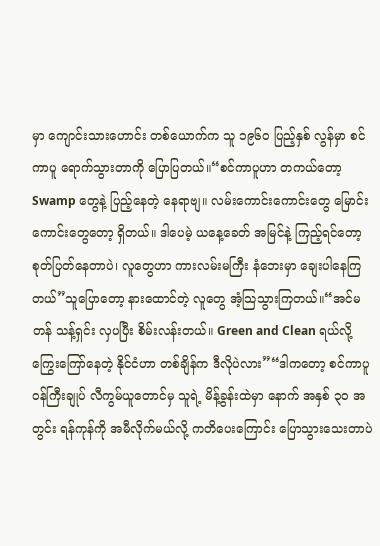မှာ ကျောင်းသားဟောင်း တစ်ယောက်က သူ ၁၉၆၀ ပြည့်နှစ် လွန်မှာ စင်ကာပူ ရောက်သွားတာကို ပြောပြတယ်။“စင်ကာပူဟာ တကယ်တော့ Swamp တွေနဲ့ ပြည့်နေတဲ့ နေရာဗျ။ လမ်းကောင်းကောင်းတွေ မြောင်းကောင်းတွေတော့ ရှိတယ်။ ဒါပေမဲ့ ယနေ့ခေတ် အမြင်နဲ့ ကြည့်ရင်တော့ စုတ်ပြတ်နေတာပဲ၊ လူတွေဟာ ကားလမ်းမကြီး နံဘေးမှာ ချေးပါနေကြတယ်”သူပြောတော့ နားထောင်တဲ့ လူတွေ အံ့သြသွားကြတယ်။“အင်မတန် သန့်ရှင်း လှပပြီး စိမ်းလန်းတယ်။ Green and Clean ရယ်လို့ ကြွေးကြော်နေတဲ့ နိုင်ငံဟာ တစ်ချိန်က ဒီလိုပဲလား”“ဒါကတော့ စင်ကာပူ ဝန်ကြီးချုပ် လီကွမ်ယူတောင်မှ သူရဲ့ မိန့်ခွန်းထဲမှာ နောက် အနှစ် ၃၀ အတွင်း ရန်ကုန်ကို အမီလိုက်မယ်လို့ ကတိပေးကြောင်း ပြောသွားသေးတာပဲ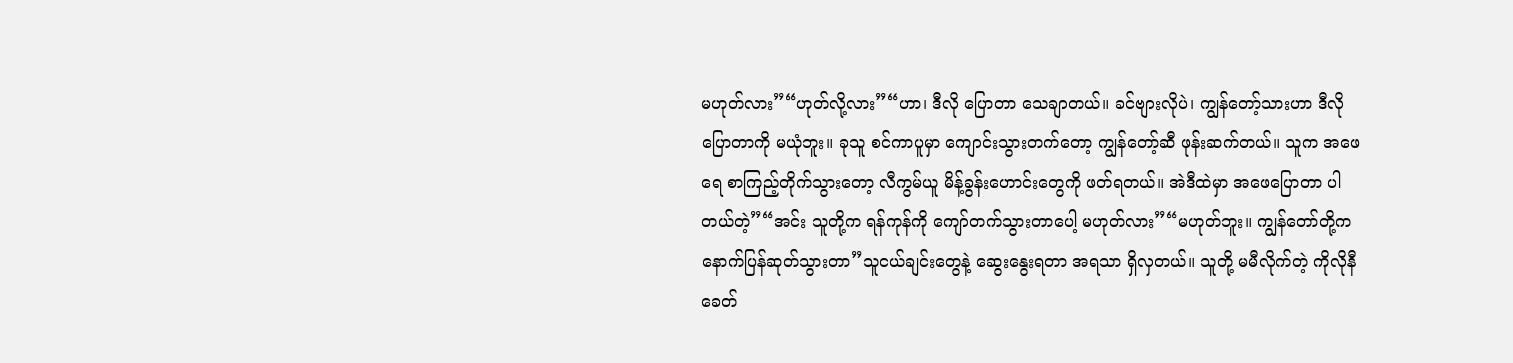မဟုတ်လား”“ဟုတ်လို့လား”“ဟာ၊ ဒီလို ပြောတာ သေချာတယ်။ ခင်ဗျားလိုပဲ၊ ကျွန်တော့်သားဟာ ဒီလိုပြောတာကို မယုံဘူး။ ခုသူ စင်ကာပူမှာ ကျောင်းသွားတက်တော့ ကျွန်တော့်ဆီ ဖုန်းဆက်တယ်။ သူက အဖေရေ စာကြည့်တိုက်သွားတော့ လီကွမ်ယူ မိန့်ခွန်းဟောင်းတွေကို ဖတ်ရတယ်။ အဲဒီထဲမှာ အဖေပြောတာ ပါတယ်တဲ့”“အင်း သူတို့က ရန်ကုန်ကို ကျော်တက်သွားတာပေါ့ မဟုတ်လား”“မဟုတ်ဘူး။ ကျွန်တော်တို့က နောက်ပြန်ဆုတ်သွားတာ”သူငယ်ချင်းတွေနဲ့ ဆွေးနွေးရတာ အရသာ ရှိလှတယ်။ သူတို့ မမီလိုက်တဲ့ ကိုလိုနီခေတ်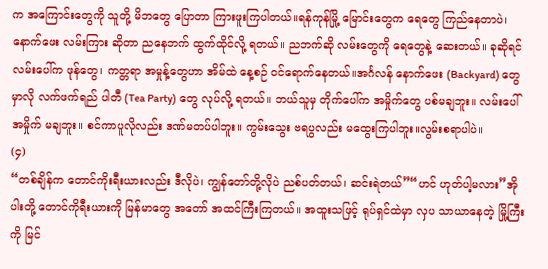က အကြောင်းတွေကို သူတို့ မိဘတွေ ပြောတာ ကြားဖူးကြပါတယ်။ရန်ကုန်မြို့ မြောင်းတွေက ရေတွေ ကြည်နေတာပဲ၊ နောက်ဖေး လမ်းကြား ဆိုတာ ညနေဘက် ထွက်ထိုင်လို့ ရတယ်။ ညဘက်ဆို လမ်းတွေကို ရေတွေနဲ့ ဆေးတယ်။ ခုဆိုရင် လမ်းပေါ်က ဖုန်တွေ၊ ကတ္တရာ အမှုန့်တွေဟာ အိမ်ထဲ နေ့စဉ် ဝင်ရောက်နေတယ်။အင်္ဂလန် နောက်ဖေး (Backyard) တွေ မှာလို လက်ဖက်ရည် ပါတီ (Tea Party) တွေ လုပ်လို့ ရတယ်။ ဘယ်သူမှ တိုက်ပေါ်က အမှိုက်တွေ ပစ်မချဘူး။ လမ်းပေါ် အမှိုက် မချဘူး။ စင်ကာပူလိုလည်း ဒဏ်မတပ်ပါဘူး။ ကွမ်းသွေး ဗရပွလည်း မထွေးကြပါဘူး။လွမ်းစရာပါပဲ။
(၄)
“တစ်ချိန်က တောင်ကိုးရီးယားလည်း ဒီလိုပဲ၊ ကျွန်တော်တို့လိုပဲ ညစ်ပတ်တယ်၊ ဆင်းရဲတယ်”“ဟင် ဟုတ်ပါ့မလား”အိုပါးတို့ တောင်ကိုရီးယားကို မြန်မာတွေ အတော် အထင်ကြီးကြတယ်။ အထူးသဖြင့် ရုပ်ရှင်ထဲမှာ လှပ သာယာနေတဲ့ မြို့ကြီးကို မြင်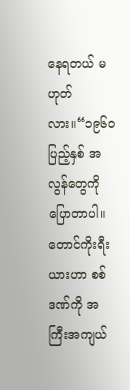နေရတယ် မဟုတ်လား။“၁၉၆၀ ပြည့်နှစ် အလွန်တွေကို ပြောတာပါ။ တောင်ကိုးရီးယားဟာ စစ်ဒဏ်ကို အကြီးအကျယ်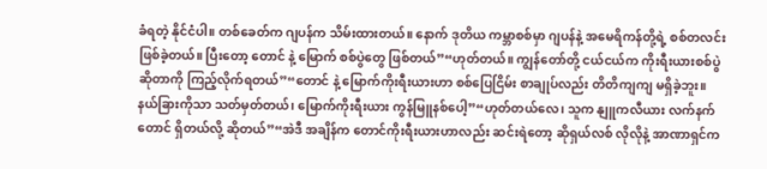ခံရတဲ့ နိုင်ငံပါ။ တစ်ခေတ်က ဂျပန်က သိမ်းထားတယ်။ နောက် ဒုတိယ ကမ္ဘာစစ်မှာ ဂျပန်နဲ့ အမေရိကန်တို့ရဲ့ စစ်တလင်း ဖြစ်ခဲ့တယ်။ ပြီးတော့ တောင် နဲ့ မြောက် စစ်ပွဲတွေ ဖြစ်တယ်”“ဟုတ်တယ်။ ကျွန်တော်တို့ ငယ်ငယ်က ကိုးရီးယားစစ်ပွဲ ဆိုတာကို ကြည့်လိုက်ရတယ်”“တောင် နဲ့ မြောက်ကိုးရီးယားဟာ စစ်ပြေငြိမ်း စာချုပ်လည်း တိတိကျကျ မရှိခဲ့ဘူး။ နယ်ခြားကိုသာ သတ်မှတ်တယ်၊ မြောက်ကိုးရီးယား ကွန်မြူနစ်ပေါ့”“ဟုတ်တယ်လေ၊ သူက နျူကလီယား လက်နက်တောင် ရှိတယ်လို့ ဆိုတယ်”“အဲဒီ အချိန်က တောင်ကိုးရီးယားဟာလည်း ဆင်းရဲတော့ ဆိုရှယ်လစ် လိုလိုနဲ့ အာဏာရှင်က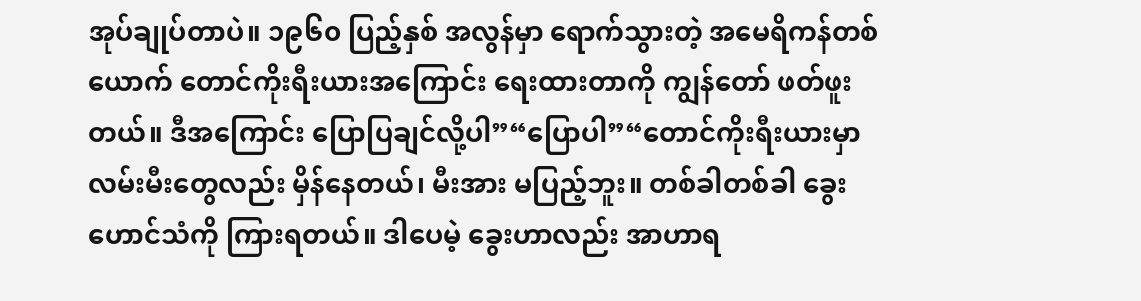အုပ်ချုပ်တာပဲ။ ၁၉၆၀ ပြည့်နှစ် အလွန်မှာ ရောက်သွားတဲ့ အမေရိကန်တစ်ယောက် တောင်ကိုးရီးယားအကြောင်း ရေးထားတာကို ကျွန်တော် ဖတ်ဖူးတယ်။ ဒီအကြောင်း ပြောပြချင်လို့ပါ”“ပြောပါ”“တောင်ကိုးရီးယားမှာ လမ်းမီးတွေလည်း မှိန်နေတယ်၊ မီးအား မပြည့်ဘူး။ တစ်ခါတစ်ခါ ခွေးဟောင်သံကို ကြားရတယ်။ ဒါပေမဲ့ ခွေးဟာလည်း အာဟာရ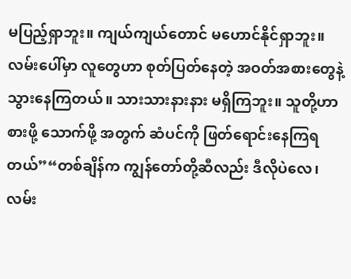မပြည့်ရှာဘူး။ ကျယ်ကျယ်တောင် မဟောင်နိုင်ရှာဘူး။ လမ်းပေါ်မှာ လူတွေဟာ စုတ်ပြတ်နေတဲ့ အဝတ်အစားတွေနဲ့ သွားနေကြတယ်။ သားသားနားနား မရှိကြဘူး။ သူတို့ဟာ စားဖို့ သောက်ဖို့ အတွက် ဆံပင်ကို ဖြတ်ရောင်းနေကြရတယ်”“တစ်ချိန်က ကျွန်တော်တို့ဆီလည်း ဒီလိုပဲလေ၊ လမ်း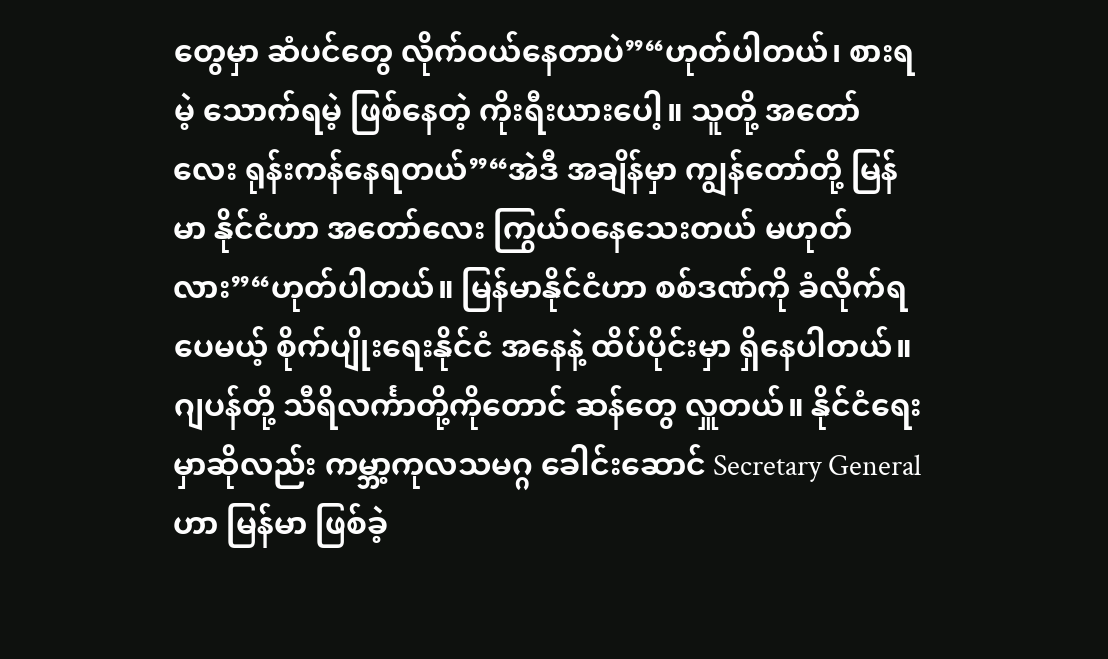တွေမှာ ဆံပင်တွေ လိုက်ဝယ်နေတာပဲ”“ဟုတ်ပါတယ်၊ စားရမဲ့ သောက်ရမဲ့ ဖြစ်နေတဲ့ ကိုးရီးယားပေါ့။ သူတို့ အတော်လေး ရုန်းကန်နေရတယ်”“အဲဒီ အချိန်မှာ ကျွန်တော်တို့ မြန်မာ နိုင်ငံဟာ အတော်လေး ကြွယ်ဝနေသေးတယ် မဟုတ်လား”“ဟုတ်ပါတယ်။ မြန်မာနိုင်ငံဟာ စစ်ဒဏ်ကို ခံလိုက်ရပေမယ့် စိုက်ပျိုးရေးနိုင်ငံ အနေနဲ့ ထိပ်ပိုင်းမှာ ရှိနေပါတယ်။ ဂျပန်တို့ သီရိလင်္ကာတို့ကိုတောင် ဆန်တွေ လှူတယ်။ နိုင်ငံရေးမှာဆိုလည်း ကမ္ဘာ့ကုလသမဂ္ဂ ခေါင်းဆောင် Secretary General ဟာ မြန်မာ ဖြစ်ခဲ့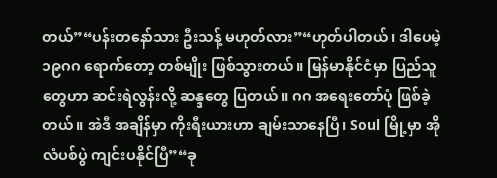တယ်”“ပန်းတနော်သား ဦးသန့် မဟုတ်လား”“ဟုတ်ပါတယ်၊ ဒါပေမဲ့ ၁၉ဂဂ ရောက်တော့ တစ်မျိုး ဖြစ်သွားတယ်။ မြန်မာနိုင်ငံမှာ ပြည်သူတွေဟာ ဆင်းရဲလွန်းလို့ ဆန္ဒတွေ ပြတယ်။ ဂဂ အရေးတော်ပုံ ဖြစ်ခဲ့တယ်။ အဲဒီ အချိန်မှာ ကိုးရီးယားဟာ ချမ်းသာနေပြီ၊ Soul မြို့မှာ အိုလံပစ်ပွဲ ကျင်းပနိုင်ပြီ”“ခု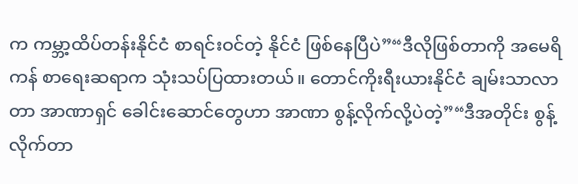က ကမ္ဘာ့ထိပ်တန်းနိုင်ငံ စာရင်းဝင်တဲ့ နိုင်ငံ ဖြစ်နေပြီပဲ”“ဒီလိုဖြစ်တာကို အမေရိကန် စာရေးဆရာက သုံးသပ်ပြထားတယ်။ တောင်ကိုးရီးယားနိုင်ငံ ချမ်းသာလာတာ အာဏာရှင် ခေါင်းဆောင်တွေဟာ အာဏာ စွန့်လိုက်လို့ပဲတဲ့”“ဒီအတိုင်း စွန့်လိုက်တာ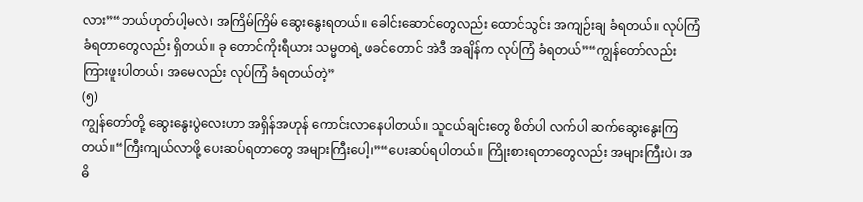လား”“ဘယ်ဟုတ်ပါ့မလဲ၊ အကြိမ်ကြိမ် ဆွေးနွေးရတယ်။ ခေါင်းဆောင်တွေလည်း ထောင်သွင်း အကျဉ်းချ ခံရတယ်။ လုပ်ကြံ ခံရတာတွေလည်း ရှိတယ်။ ခု တောင်ကိုးရီယား သမ္မတရဲ့ ဖခင်တောင် အဲဒီ အချိန်က လုပ်ကြံ ခံရတယ်”“ကျွန်တော်လည်း ကြားဖူးပါတယ်၊ အမေလည်း လုပ်ကြံ ခံရတယ်တဲ့”
(၅)
ကျွန်တော်တို့ ဆွေးနွေးပွဲလေးဟာ အရှိန်အဟုန် ကောင်းလာနေပါတယ်။ သူငယ်ချင်းတွေ စိတ်ပါ လက်ပါ ဆက်ဆွေးနွေးကြတယ်။“ကြီးကျယ်လာဖို့ ပေးဆပ်ရတာတွေ အများကြီးပေါ့၊”“ပေးဆပ်ရပါတယ်။ ကြိုးစားရတာတွေလည်း အများကြီးပဲ၊ အဓိ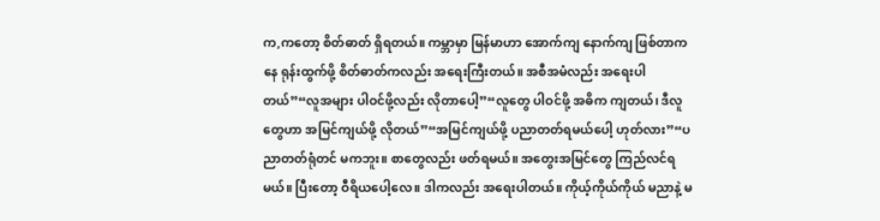က,ကတော့ စိတ်ဓာတ် ရှိရတယ်။ ကမ္ဘာမှာ မြန်မာဟာ အောက်ကျ နောက်ကျ ဖြစ်တာကနေ ရုန်းထွက်ဖို့ စိတ်ဓာတ်ကလည်း အရေးကြီးတယ်။ အစီအမံလည်း အရေးပါတယ်”“လူအများ ပါဝင်ဖို့လည်း လိုတာပေါ့”“လူတွေ ပါဝင်ဖို့ အဓိက ကျတယ်၊ ဒီလူတွေဟာ အမြင်ကျယ်ဖို့ လိုတယ်”“အမြင်ကျယ်ဖို့ ပညာတတ်ရမယ်ပေါ့ ဟုတ်လား”“ပညာတတ်ရုံတင် မကဘူး။ စာတွေလည်း ဖတ်ရမယ်။ အတွေးအမြင်တွေ ကြည်လင်ရမယ်။ ပြီးတော့ ဝီရိယပေါ့လေ။ ဒါကလည်း အရေးပါတယ်။ ကိုယ့်ကိုယ်ကိုယ် မညာနဲ့ မ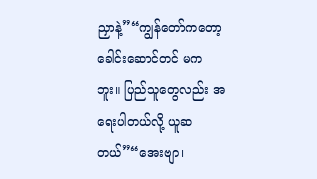ညှာနဲ့”“ကျွန်တော်ကတော့ ခေါင်းဆောင်တင် မကဘူး။ ပြည်သူတွေလည်း အရေးပါတယ်လို့ ယူဆတယ်”“အေးဗျာ၊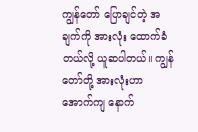ကျွန်တော် ပြောချင်တဲ့ အချက်ကို အားလုံး ထောက်ခံတယ်လို့ ယူဆပါတယ်။ ကျွန်တော်တို့ အားလုံးဟာ အောက်ကျ နောက်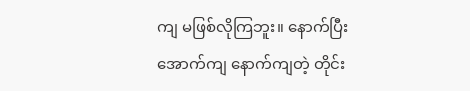ကျ မဖြစ်လိုကြဘူး။ နောက်ပြီး အောက်ကျ နောက်ကျတဲ့ တိုင်း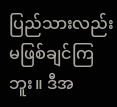ပြည်သားလည်း မဖြစ်ချင်ကြဘူး။ ဒီအ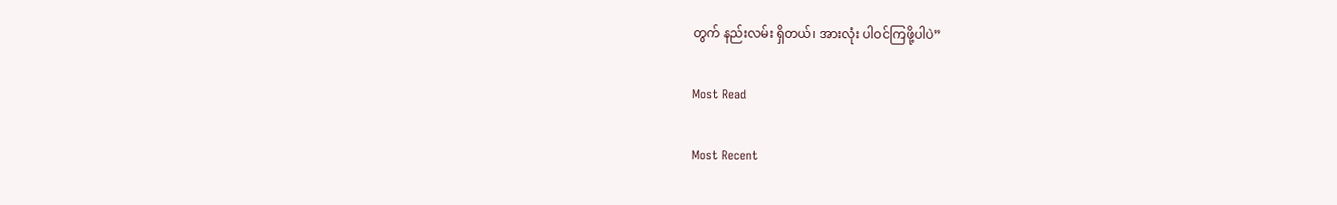တွက် နည်းလမ်း ရှိတယ်၊ အားလုံး ပါဝင်ကြဖို့ပါပဲ”

Most Read

Most Recent